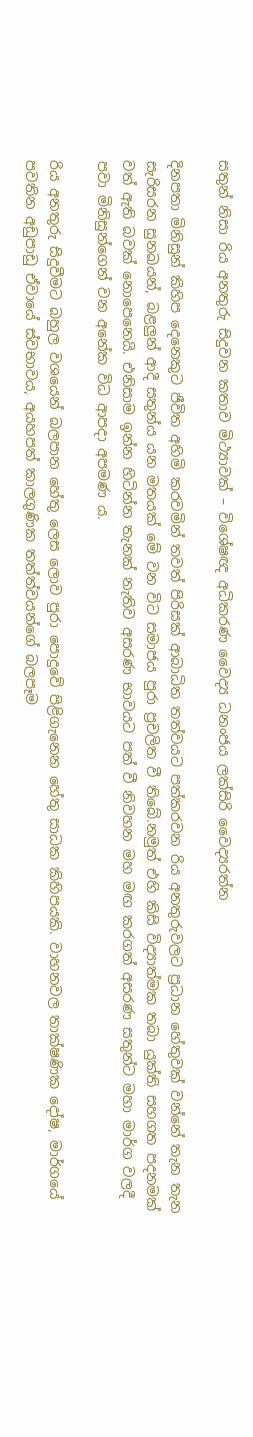සතුන් නිසා රිය අනතුරු සිදුවන කතාව මිථ්‍යාවක් – විශේෂඥ අධිකරණ වෛද්‍ය ධනංජය ලක්සිරි වෛද්‍යරත්න

දිනපතා මිනිසුන් කිහිප දෙනෙකුට ජීවිත අහිමි කරවමින් තවත් පිරිසක් ආබාධිත තත්වයට පත්කරවන රිය අනතුරුවලට ප්‍රධාන හේතුවක් වන්නේ තැන තැන සැරිසරන සුනඛයන්, බළලුන් ආදී සතුන්ය යන මතයක් මේ වන විට සමාජය පුරා ප්‍රචලිත වී තිබේ.නමුත් එහි කිසි විද්‍යාත්මක තබා යුක්ති සහගත පදනමක් වත් ඇති බවක් නොපෙනෙයි. එනිසාම ඉන්න හිටින්න තැනක් නැතිව අසරණ භාවයට පත් වී නිවහන මහ මඟ කරගත් අසරණ සතුන්ට මහා මාර්ග වලදී පවා මිනිසුන්ගෙන් වන අනේක විධ ආපදා අපමණ ය.

රිය අනතුරු සිදුවීමට බහුල වශයෙන් බලපාන හේතු ලෙස ලොව පුරා පොදුවේ පිළිගැනෙන හේතු සාධක කිහිපයකි. වාහනවල තාක්ෂණික දෝෂ, මාර්ගයේ පවතින අඩුපාඩු ඒවායේ ස්වභාවය, අයහපත් කාලගුණික තත්ත්වයන්ගේ බලපෑම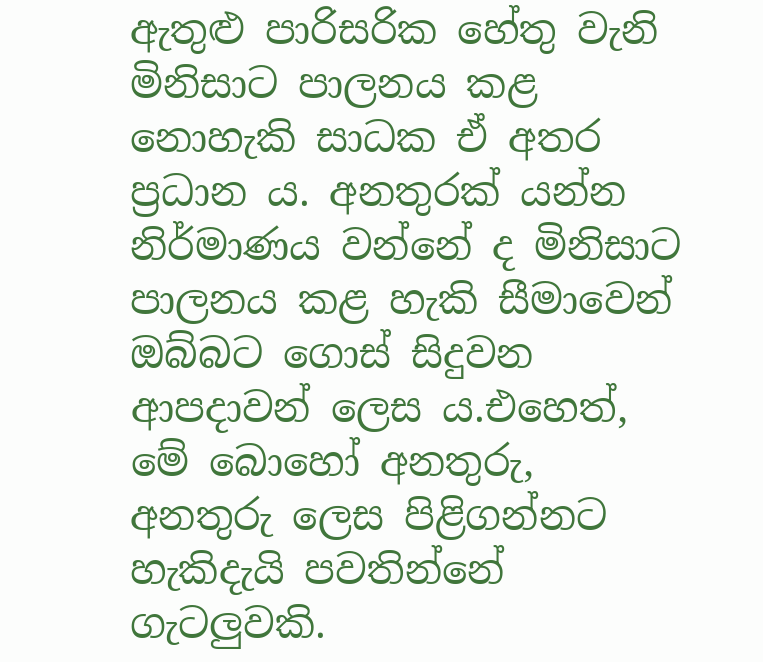ඇතුළු පාරිසරික හේතු වැනි මිනිසාට පාලනය කළ නොහැකි සාධක ඒ අතර ප්‍රධාන ය. අනතුරක් යන්න නිර්මාණය වන්නේ ද මිනිසාට පාලනය කළ හැකි සීමාවෙන් ඔබ්බට ගොස් සිදුවන ආපදාවන් ලෙස ය.එහෙත්, මේ බොහෝ අනතුරු, අනතුරු ලෙස පිළිගන්නට හැකිදැයි පවතින්නේ ගැටලුවකි.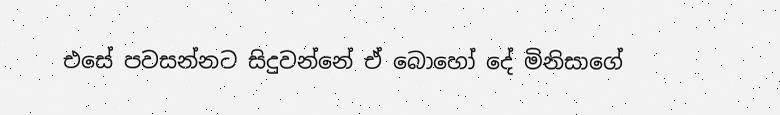එසේ පවසන්නට සිදුවන්නේ ඒ බොහෝ දේ මිනිසාගේ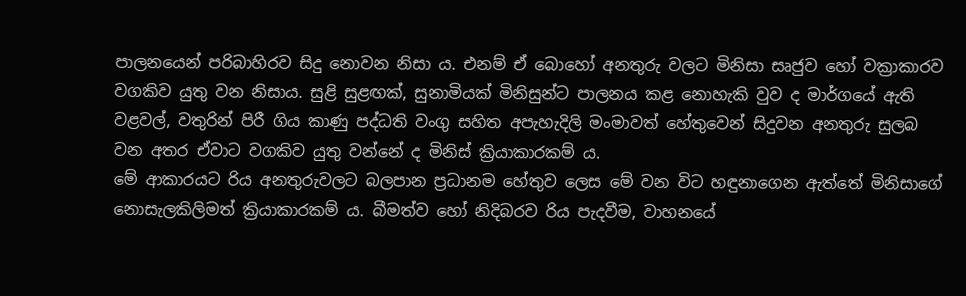පාලනයෙන් පරිබාහිරව සිදු නොවන නිසා ය. එනම් ඒ බොහෝ අනතුරු වලට මිනිසා සෘජුව හෝ වක්‍රාකාරව වගකිව යුතු වන නිසාය. සුළි සුළඟක්, සුනාමියක් මිනිසුන්ට පාලනය කළ නොහැකි වුව ද මාර්ගයේ ඇති වළවල්, වතුරින් පිරී ගිය කාණු පද්ධති වංගු සහිත අපැහැදිලි මංමාවත් හේතුවෙන් සිදුවන අනතුරු සුලබ වන අතර ඒවාට වගකිව යුතු වන්නේ ද මිනිස් ක්‍රියාකාරකම් ය.
මේ ආකාරයට රිය අනතුරුවලට බලපාන ප්‍රධානම හේතුව ලෙස මේ වන විට හඳුනාගෙන ඇත්තේ මිනිසාගේ නොසැලකිලිමත් ක්‍රියාකාරකම් ය. බීමත්ව හෝ නිදිබරව රිය පැදවීම, වාහනයේ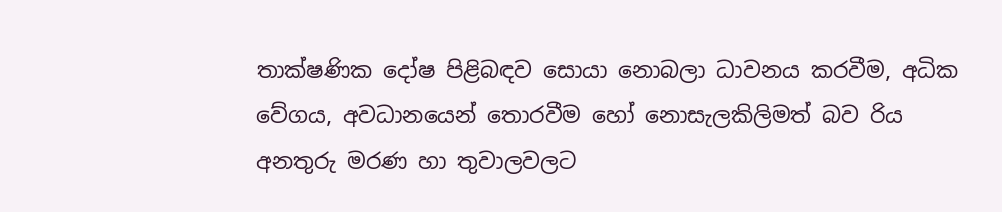තාක්ෂණික දෝෂ පිළිබඳව සොයා නොබලා ධාවනය කරවීම, අධික වේගය, අවධානයෙන් තොරවීම හෝ නොසැලකිලිමත් බව රිය අනතුරු මරණ හා තුවාලවලට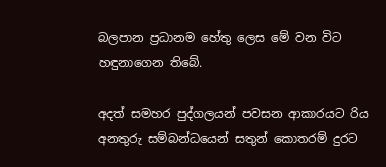බලපාන ප්‍රධානම හේතු ලෙස මේ වන විට හඳුනාගෙන තිබේ.

අදත් සමහර පුද්ගලයන් පවසන ආකාරයට රිය අනතුරු සම්බන්ධයෙන් සතුන් කොතරම් දුරට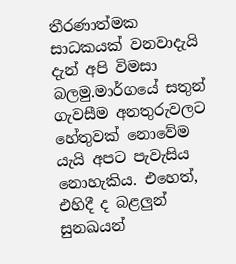තීරණාත්මක සාධකයක් වනවාදැයි දැන් අපි විමසා බලමු.මාර්ගයේ සතුන් ගැවසීම අනතුරුවලට හේතුවක් නොවේම යැයි අපට පැවැසිය නොහැකිය. එහෙත්, එහිදී ද බළලුන් සුනඛයන්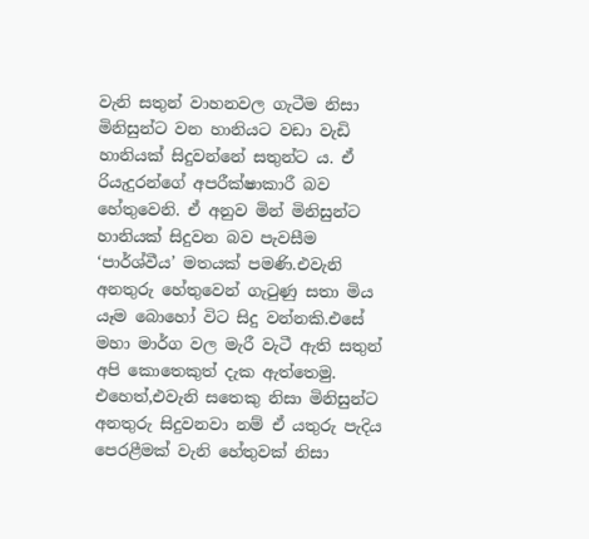වැනි සතුන් වාහනවල ගැටීම නිසා මිනිසුන්ට වන හානියට වඩා වැඩි හානියක් සිදුවන්නේ සතුන්ට ය. ඒ රියැදුරන්ගේ අපරීක්ෂාකාරී බව හේතුවෙනි. ඒ අනුව මින් මිනිසුන්ට හානියක් සිදුවන බව පැවසීම ‘පාර්ශ්වීය’ මතයක් පමණි.එවැනි අනතුරු හේතුවෙන් ගැටුණු සතා මිය යෑම බොහෝ විට සිදු වන්නකි.එසේ මහා මාර්ග වල මැරී වැටී ඇති සතුන් අපි කොතෙකුත් දැක ඇත්තෙමු. එහෙත්,එවැනි සතෙකු නිසා මිනිසුන්ට අනතුරු සිදුවනවා නම් ඒ යතුරු පැදිය පෙරළීමක් වැනි හේතුවක් නිසා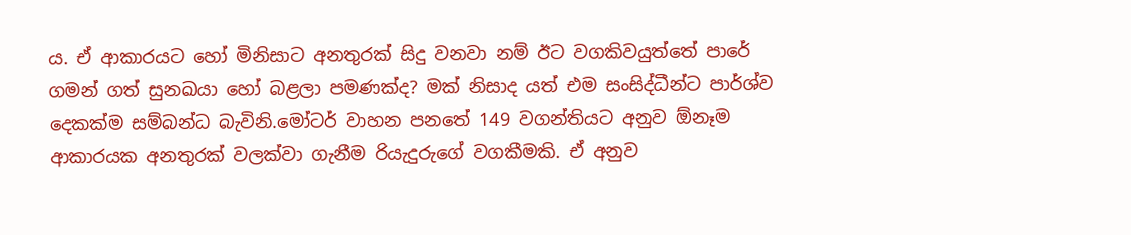ය. ඒ ආකාරයට හෝ මිනිසාට අනතුරක් සිදු වනවා නම් ඊට වගකිවයුත්තේ පාරේ ගමන් ගත් සුනඛයා හෝ බළලා පමණක්ද? මක් නිසාද යත් එම සංසිද්ධීන්ට පාර්ශ්ව දෙකක්ම සම්බන්ධ බැවිනි.මෝටර් වාහන පනතේ 149 වගන්තියට අනුව ඕනෑම ආකාරයක අනතුරක් වලක්වා ගැනීම රියැදුරුගේ වගකීමකි. ඒ අනුව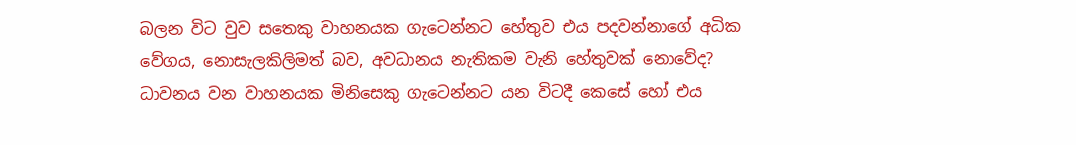බලන විට වුව සතෙකු වාහනයක ගැටෙන්නට හේතුව එය පදවන්නාගේ අධික වේගය, නොසැලකිලිමත් බව, අවධානය නැතිකම වැනි හේතුවක් නොවේද? ධාවනය වන වාහනයක මිනිසෙකු ගැටෙන්නට යන විටදී කෙසේ හෝ එය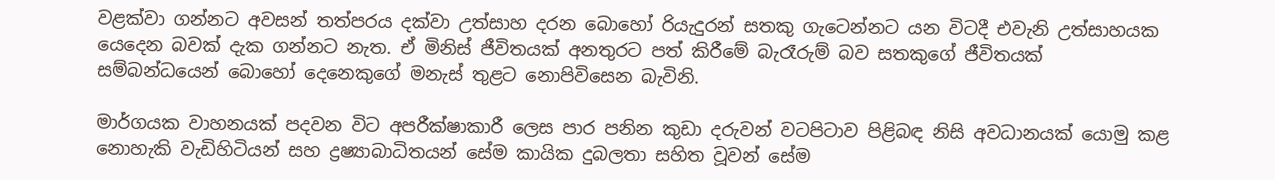වළක්වා ගන්නට අවසන් තත්පරය දක්වා උත්සාහ දරන බොහෝ රියැදුරන් සතකු ගැටෙන්නට යන විටදී එවැනි උත්සාහයක යෙදෙන බවක් දැක ගන්නට නැත. ඒ මිනිස් ජීවිතයක් අනතුරට පත් කිරීමේ බැරෑරුම් බව සතකුගේ ජීවිතයක් සම්බන්ධයෙන් බොහෝ දෙනෙකුගේ මනැස් තුළට නොපිවිසෙන බැවිනි.

මාර්ගයක වාහනයක් පදවන විට අපරීක්ෂාකාරී ලෙස පාර පනින කුඩා දරුවන් වටපිටාව පිළිබඳ නිසි අවධානයක් යොමු කළ නොහැකි වැඩිහිටියන් සහ ද්‍රෂ්‍යාබාධිතයන් සේම කායික දුබලතා සහිත වූවන් සේම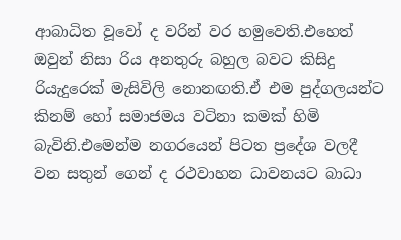ආබාධිත වූවෝ ද වරින් වර හමුවෙති.එහෙත් ඔවුන් නිසා රිය අනතුරු බහුල බවට කිසිදු රියැදුරෙක් මැසිවිලි නොනඟති.ඒ එම පුද්ගලයන්ට කිනම් හෝ සමාජමය වටිනා කමක් හිමි බැවිනි.එමෙන්ම නගරයෙන් පිටත ප්‍රදේශ වලදී වන සතුන් ගෙන් ද රථවාහන ධාවනයට බාධා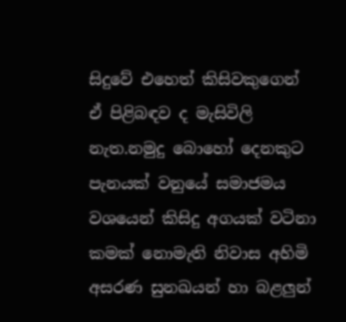සිදුවේ එහෙත් කිසිවකුගෙන් ඒ පිළිබඳව ද මැසිවිලි නැත.නමුදු බොහෝ දෙනකුට පැනයක් වනුයේ සමාජමය වශයෙන් කිසිදු අගයක් වටිනා කමක් නොමැති නිවාස අහිමි අසරණ සුනඛයන් හා බළලුන්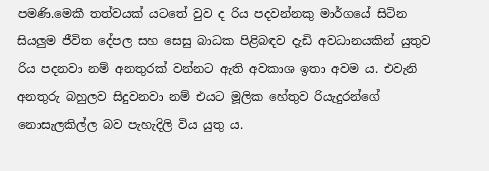පමණි.මෙකී තත්වයක් යටතේ වුව ද රිය පදවන්නකු මාර්ගයේ සිටින සියලුම ජීවිත දේපල සහ සෙසු බාධක පිළිබඳව දැඩි අවධානයකින් යුතුව රිය පදනවා නම් අනතුරක් වන්නට ඇති අවකාශ ඉතා අවම ය. එවැනි අනතුරු බහුලව සිදුවනවා නම් එයට මූලික හේතුව රියැදුරන්ගේ නොසැලකිල්ල බව පැහැදිලි විය යුතු ය.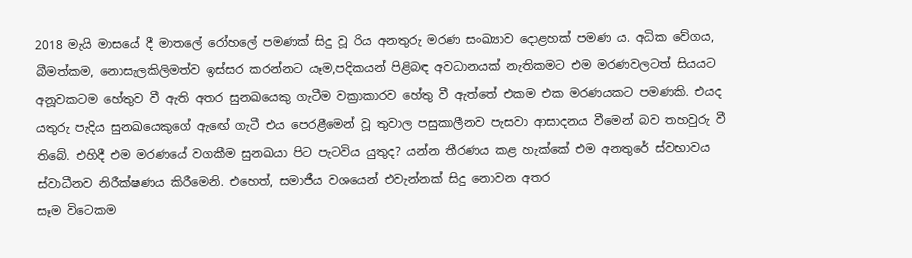2018 මැයි මාසයේ දී මාතලේ රෝහලේ පමණක් සිදු වූ රිය අනතුරු මරණ සංඛ්‍යාව දොළහක් පමණ ය. අධික වේගය, බීමත්කම, නොසැලකිලිමත්ව ඉස්සර කරන්නට යෑම,පදිකයන් පිළිබඳ අවධානයක් නැතිකමට එම මරණවලටත් සියයට අනූවකටම හේතුව වී ඇති අතර සුනඛයෙකු ගැටීම වක්‍රාකාරව හේතු වී ඇත්තේ එකම එක මරණයකට පමණකි. එයද යතුරු පැදිය සුනඛයෙකුගේ ඇඟේ ගැටී එය පෙරළීමෙන් වූ තුවාල පසුකාලීනව පැසවා ආසාදනය වීමෙන් බව තහවුරු වී තිබේ. එහිදී එම මරණයේ වගකීම සුනඛයා පිට පැටවිය යුතුද? යන්න තීරණය කළ හැක්කේ එම අනතුරේ ස්වභාවය ස්වාධීනව නිරීක්ෂණය කිරීමෙනි. එහෙත්, සමාජීය වශයෙන් එවැන්නක් සිදු නොවන අතර
සෑම විටෙකම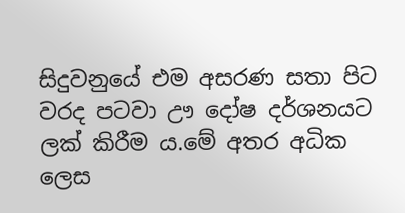සිදුවනුයේ එම අසරණ සතා පිට වරද පටවා ඌ දෝෂ දර්ශනයට ලක් කිරීම ය.මේ අතර අධික ලෙස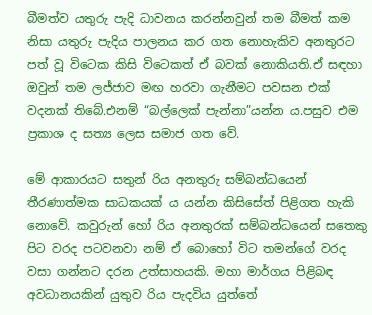බීමත්ව යතුරු පැදි ධාවනය කරන්නවුන් තම බීමත් කම නිසා යතුරු පැදිය පාලනය කර ගත නොහැකිව අනතුරට පත් වූ විටෙක කිසි විටෙකත් ඒ බවක් නොකියති.ඒ සඳහා ඔවුන් තම ලජ්ජාව මඟ හරවා ගැනීමට පවසන එක් වදනක් තිබේ.එනම් “බල්ලෙක් පැන්නා”යන්න ය.පසුව එම ප්‍රකාශ ද සත්‍ය ලෙස සමාජ ගත වේ.

මේ ආකාරයට සතුන් රිය අනතුරු සම්බන්ධයෙන් තීරණාත්මක සාධකයක් ය යන්න කිසිසේත් පිළිගත හැකි නොවේ. කවුරුන් හෝ රිය අනතුරක් සම්බන්ධයෙන් සතෙකු පිට වරද පටවනවා නම් ඒ බොහෝ විට තමන්ගේ වරද වසා ගන්නට දරන උත්සාහයකි. මහා මාර්ගය පිළිබඳ අවධානයකින් යුතුව රිය පැදවිය යුත්තේ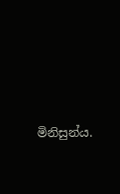මිනිසුන්ය.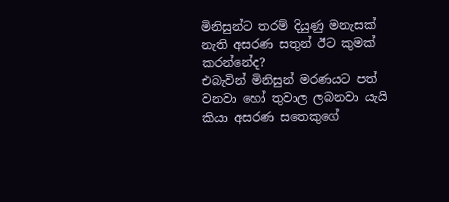මිනිසුන්ට තරම් දියුණු මනැසක් නැති අසරණ සතුන් ඊට කුමක් කරන්නේද?
එබැවින් මිනිසුන් මරණයට පත් වනවා හෝ තුවාල ලබනවා යැයි කියා අසරණ සතෙකුගේ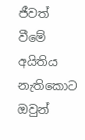ජීවත් වීමේ අයිතිය නැතිකොට ඔවුන්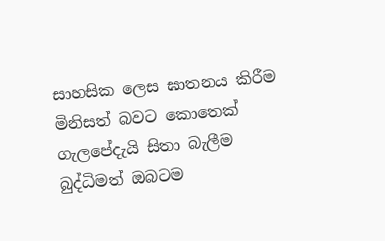සාහසික ලෙස ඝාතනය කිරීම මිනිසත් බවට කොතෙක් ගැලපේදැයි සිතා බැලීම බුද්ධිමත් ඔබටම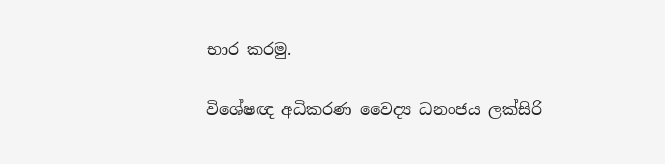භාර කරමු.

විශේෂඥ අධිකරණ වෛද්‍ය ධනංජය ලක්සිරි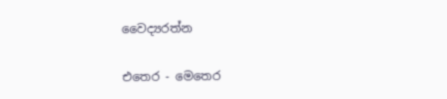වෛද්‍යරත්න

එතෙර - මෙතෙර